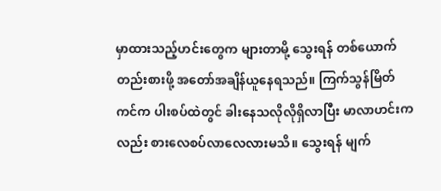မှာထားသည့်ဟင်းတွေက များတာမို့ သွေးရန် တစ်ယောက်တည်းစားဖို့ အတော်အချိန်ယူနေရသည်။ ကြက်သွန်မြိတ်ကင်က ပါးစပ်ထဲတွင် ခါးနေသလိုလိုရှိလာပြီး မာလာဟင်းကလည်း စားလေစပ်လာလေလားမသိ။ သွေးရန် မျက်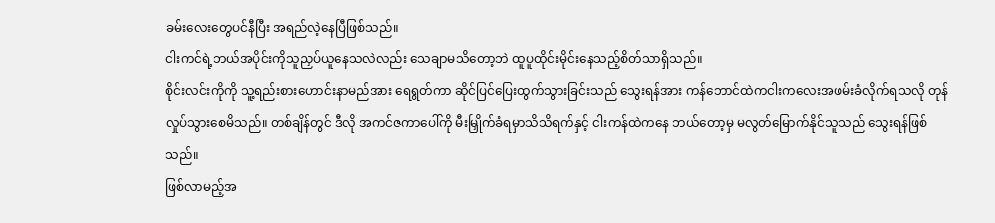ခမ်းလေးတွေပင်နီပြီး အရည်လဲ့နေပြီဖြစ်သည်။
ငါးကင်ရဲ့ဘယ်အပိုင်းကိုသူညှပ်ယူနေသလဲလည်း သေချာမသိတော့ဘဲ ထူပူထိုင်းမိုင်းနေသည့်စိတ်သာရှိသည်။
စိုင်းလင်းကိုကို သူ့ရည်းစားဟောင်းနာမည်အား ရေရွတ်ကာ ဆိုင်ပြင်ပြေးထွက်သွားခြင်းသည် သွေးရန်အား ကန်ဘောင်ထဲကငါးကလေးအဖမ်းခံလိုက်ရသလို တုန်လှုပ်သွားစေမိသည်။ တစ်ချိန်တွင် ဒီလို အကင်ဇကာပေါ်ကို မီးမြှိုက်ခံရမှာသိသိရက်နှင့် ငါးကန်ထဲကနေ ဘယ်တော့မှ မလွတ်မြောက်နိုင်သူသည် သွေးရန်ဖြစ်သည်။
ဖြစ်လာမည့်အ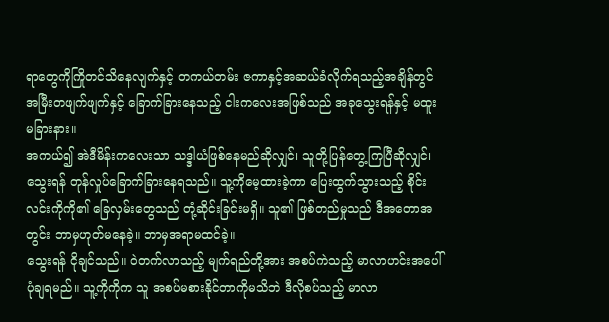ရာတွေကိုကြိုတင်သိနေလျက်နှင့် တကယ်တမ်း ဇကာနှင့်အဆယ်ခံလိုက်ရသည့်အချိန်တွင် အမြီးတဖျက်ဖျက်နှင့် ခြောက်ခြားနေသည့် ငါးကလေးအဖြစ်သည် အခုသွေးရန်နှင့် မထူးမခြားနား။
အကယ်၍ အဲဒီမိန်းကလေးသာ သဒ္ဒါယံဖြစ်နေမည်ဆိုလျှင်၊ သူတို့ပြန်တွေ့ကြပြီဆိုလျှင်၊ သွေးရန် တုန်လှုပ်ခြောက်ခြားနေရသည်။ သူ့ကိုမေ့ထားခဲ့ကာ ပြေးထွက်သွားသည့် စိုင်းလင်းကိုကို၏ ခြေလှမ်းတွေသည် တုံ့ဆိုင်းခြင်းမရှိ။ သူ၏ ဖြစ်တည်မှုသည် ဒီအတောအတွင်း ဘာမှဟုတ်မနေခဲ့။ ဘာမှအရာမထင်ခဲ့။
သွေးရန် ငိုချင်သည်။ ဝဲတက်လာသည့် မျက်ရည်တို့အား အစပ်ကဲသည့် မာလာဟင်းအပေါ်ပုံချရမည်။ သူ့ကိုကိုက သူ အစပ်မစားနိုင်တာကိုမသိဘဲ ဒီလိုစပ်သည့် မာလာ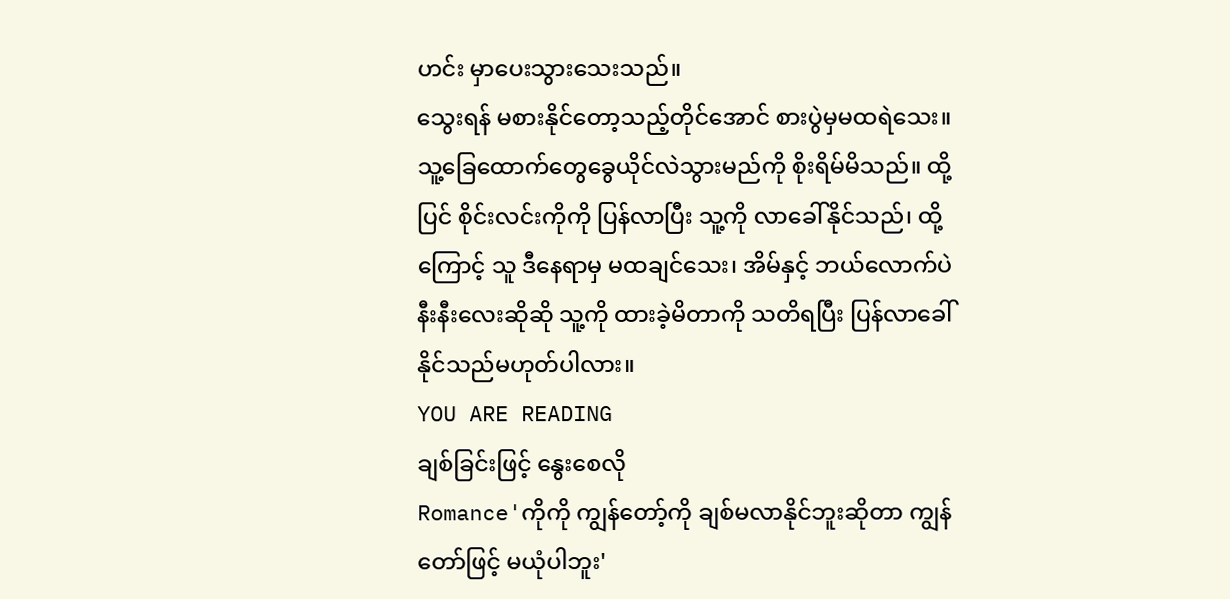ဟင်း မှာပေးသွားသေးသည်။
သွေးရန် မစားနိုင်တော့သည့်တိုင်အောင် စားပွဲမှမထရဲသေး။ သူ့ခြေထောက်တွေခွေယိုင်လဲသွားမည်ကို စိုးရိမ်မိသည်။ ထို့ပြင် စိုင်းလင်းကိုကို ပြန်လာပြီး သူ့ကို လာခေါ်နိုင်သည်၊ ထို့ကြောင့် သူ ဒီနေရာမှ မထချင်သေး၊ အိမ်နှင့် ဘယ်လောက်ပဲ နီးနီးလေးဆိုဆို သူ့ကို ထားခဲ့မိတာကို သတိရပြီး ပြန်လာခေါ်နိုင်သည်မဟုတ်ပါလား။
YOU ARE READING
ချစ်ခြင်းဖြင့် နွေးစေလို
Romance'ကိုကို ကျွန်တော့်ကို ချစ်မလာနိုင်ဘူးဆိုတာ ကျွန်တော်ဖြင့် မယုံပါဘူး'